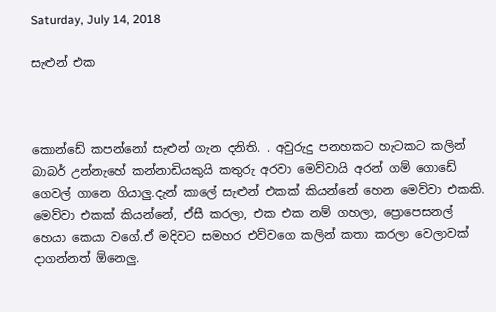Saturday, July 14, 2018

සැළුන් එක



කොන්ඩේ කපන්නෝ සැළුන් ගැන දනිති. . අවුරුදු පනහකට හැටකට කලින් බාබර් උන්නැහේ කන්නාඩියකුයි කතුරු අරවා මෙව්වායි අරන් ගම් ගොඩේ ගෙවල් ගානෙ ගියාලු.දැන් කාලේ සැළුන් එකක් කියන්නේ හෙන මෙව්වා එකකි. මෙව්වා එකක් කියන්නේ, ඒසී කරලා, එක එක නම් ගහලා, ප්‍රොපෙසනල් හෙයා කෙයා වගේ.ඒ මදිවට සමහර එව්වගෙ කලින් කතා කරලා වෙලාවක් දාගන්නත් ඕනෙලු.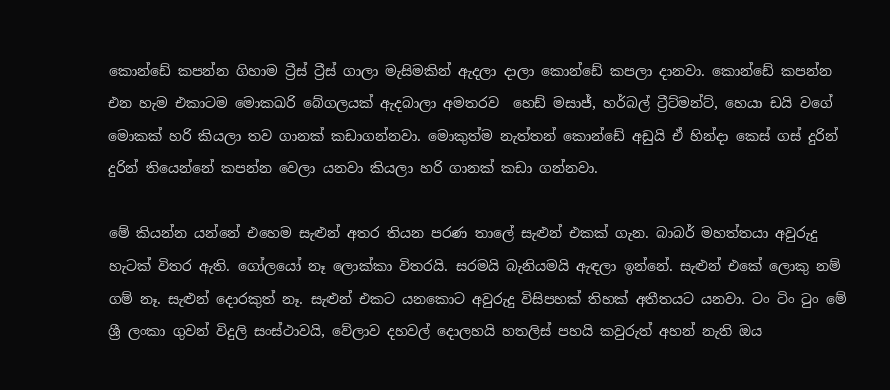කොන්ඩේ කපන්න ගිහාම ට්‍රීස් ට්‍රීස් ගාලා මැසිමකින් ඇදලා දාලා කොන්ඩේ කපලා දානවා. කොන්ඩේ කපන්න එන හැම එකාටම මොකඛරි බේගලයක් ඇදබාලා අමතරව  හෙඩ් මසාජ්, හර්බල් ට්‍රීට්මන්ට්, හෙයා ඩයි වගේ මොකක් හරි කියලා තව ගානක් කඩාගන්නවා. මොකුත්ම නැත්තන් කොන්ඩේ අඩුයි ඒ හින්දා කෙස් ගස් දුරින් දුරින් තියෙන්නේ කපන්න වෙලා යනවා කියලා හරි ගානක් කඩා ගන්නවා.

මේ කියන්න යන්නේ එහෙම සැළුන් අතර තියන පරණ තාලේ සැළුන් එකක් ගැන. බාබර් මහත්තයා අවුරුදු හැටක් විතර ඇති. ගෝලයෝ නෑ ලොක්කා විතරයි. සරමයි බැනියමයි ඇඳලා ඉන්නේ. සැළුන් එකේ ලොකු නම් ගම් නෑ. සැළුන් දොරකුත් නෑ. සැළුන් එකට යනකොට අවුරුදු විසිපහක් තිහක් අතීතයට යනවා. ටං ටිං ටුං මේ ශ්‍රී ලංකා ගුවන් විදුලි සංස්ථාවයි, වේලාව දහවල් දොලහයි හතලිස් පහයි කවුරුත් අහන් නැති ඔය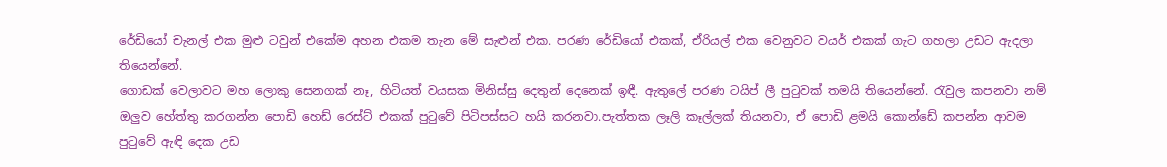රේඩියෝ චැනල් එක මුළු ටවුන් එකේම අහන එකම තැන මේ සැළුන් එක. පරණ රේඩියෝ එකක්, ඒරියල් එක වෙනුවට වයර් එකක් ගැට ගහලා උඩට ඇදලා තියෙන්නේ.
ගොඩක් වෙලාවට මහ ලොකු සෙනගක් නෑ, හිටියත් වයසක මිනිස්සු දෙතුන් දෙනෙක් ඉඳී. ඇතුලේ පරණ ටයිප් ලී පුටුවක් තමයි තියෙන්නේ. රැවුල කපනවා නම් ඔලුව හේත්තු කරගන්න පොඩි හෙඩ් රෙස්ට් එකක් පුටුවේ පිටිපස්සට හයි කරනවා.පැත්තක ලෑලි කෑල්ලක් තියනවා, ඒ පොඩි ළමයි කොන්ඩේ කපන්න ආවම පුටුවේ ඇඳි දෙක උඩ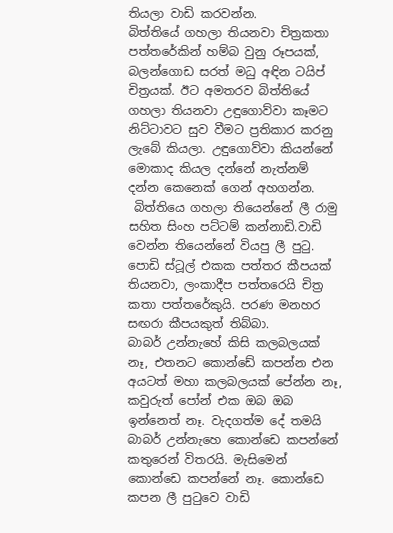තියලා වාඩි කරවන්න.
බිත්තියේ ගහලා තියනවා චිත්‍රකතා පත්තරේකින් හම්බ වුනු රූපයක්, බලන්ගොඩ සරත් මධු අඳින ටයිප් චිත්‍රයක්. ඊට අමතරව බිත්තියේ ගහලා තියනවා උඳුගොව්වා කෑමට නිට්ටාවට සුව වීමට ප්‍රතිකාර කරනු ලැබේ කියලා. උඳුගොව්වා කියන්නේ මොකාද කියල දන්නේ නැත්නම් දන්න කෙනෙක් ගෙන් අහගන්න.
 බිත්තියෙ ගහලා තියෙන්නේ ලී රාමු සහිත සිංහ පට්ටම් කන්නාඩි.වාඩි වෙන්න තියෙන්නේ වියපු ලී පුටු. පොඩි ස්ටූල් එකක පත්තර කීපයක් තියනවා, ලංකාදීප පත්තරෙයි චිත්‍ර කතා පත්තරේකුයි. පරණ මනහර සඟරා කීපයකුත් තිබ්බා.
බාබර් උන්නැහේ කිසි කලබලයක් නෑ, එතනට කොන්ඩේ කපන්න එන අයටත් මහා කලබලයක් පේන්න නෑ, කවුරුත් පෝන් එක ඔබ ඔබ ඉන්නෙත් නෑ. වැදගත්ම දේ තමයි බාබර් උන්නැහෙ කොන්ඩෙ කපන්නේ කතුරෙන් විතරයි. මැසිමෙන් කොන්ඩෙ කපන්නේ නෑ. කොන්ඩෙ කපන ලී පුටුවෙ වාඩි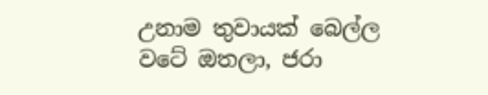උනාම තුවායක් බෙල්ල වටේ ඔතලා, ජරා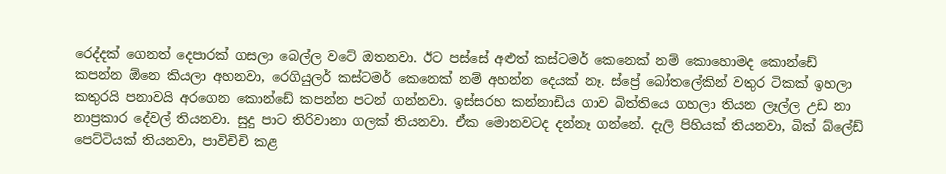රෙද්දක් ගෙනත් දෙපාරක් ගසලා බෙල්ල වටේ ඔතනවා. ඊට පස්සේ අළුත් කස්ටමර් කෙනෙක් නම් කොහොමද කොන්ඩේ කපන්න ඕනෙ කියලා අහනවා, රෙගියුලර් කස්ටමර් කෙනෙක් නම් අහන්න දෙයක් නෑ. ස්ප්‍රේ බෝතලේකින් වතුර ටිකක් ඉහලා කතුරයි පනාවයි අරගෙන කොන්ඩේ කපන්න පටන් ගන්නවා. ඉස්සරහ කන්නාඩිය ගාව බිත්තියෙ ගහලා තියන ලෑල්ල උඩ නා නාප්‍රකාර දේවල් තියනවා. සුදු පාට තිරිවානා ගලක් තියනවා. ඒක මොනවටද දන්නෑ ගන්නේ. දැලි පිහියක් තියනවා, බික් බ්ලේඩ් පෙට්ටියක් තියනවා, පාවිචිචි කළ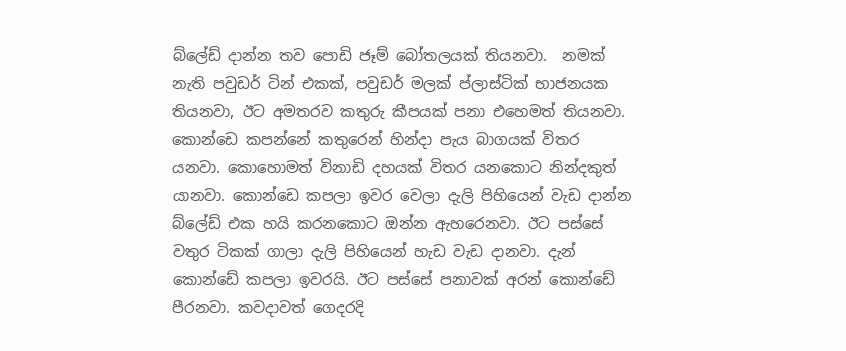බ්ලේඩ් දාන්න තව පොඩි ජෑම් බෝතලයක් තියනවා.  නමක් නැති පවුඩර් ටින් එකක්, පවුඩර් මලක් ප්ලාස්ටික් භාජනයක තියනවා, ඊට අමතරව කතුරු කීපයක් පනා එහෙමත් තියනවා. කොන්ඩෙ කපන්නේ කතුරෙන් හින්දා පැය බාගයක් විතර යනවා. කොහොමත් විනාඩි දහයක් විතර යනකොට නින්දකුත් යානවා. කොන්ඩෙ කපලා ඉවර වෙලා දැලි පිහියෙන් වැඩ දාන්න බ්ලේඩ් එක හයි කරනකොට ඔන්න ඇහරෙනවා. ඊට පස්සේ වතුර ටිකක් ගාලා දැලි පිහියෙන් හැඩ වැඩ දානවා. දැන් කොන්ඩේ කපලා ඉවරයි. ඊට පස්සේ පනාවක් අරන් කොන්ඩේ පීරනවා. කවදාවත් ගෙදරදි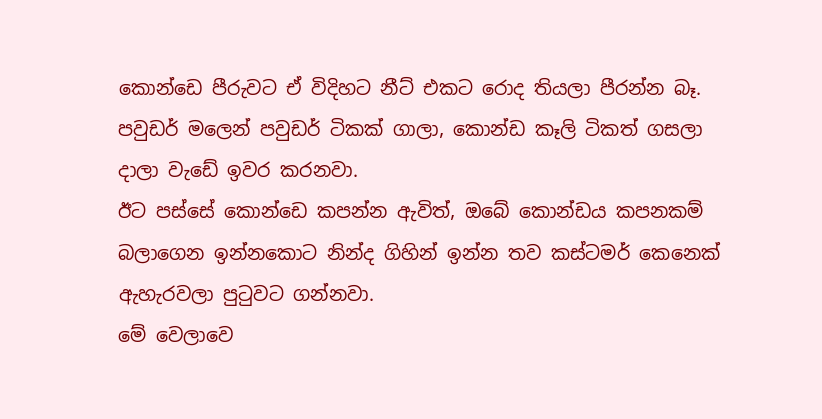කොන්ඩෙ පීරුවට ඒ විදිහට නීට් එකට රොද තියලා පීරන්න බෑ. පවුඩර් මලෙන් පවුඩර් ටිකක් ගාලා, කොන්ඩ කෑලි ටිකත් ගසලා දාලා වැඩේ ඉවර කරනවා.
ඊට පස්සේ කොන්ඩෙ කපන්න ඇවිත්, ඔබේ කොන්ඩය කපනකම් බලාගෙන ඉන්නකොට නින්ද ගිහින් ඉන්න තව කස්ටමර් කෙනෙක් ඇහැරවලා පුටුවට ගන්නවා.
මේ වෙලාවෙ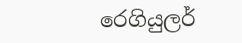රෙගියුලර්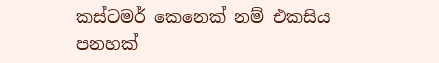කස්ටමර් කෙනෙක් නම් එකසිය පනහක්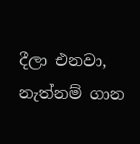දීලා එනවා, නැත්නම් ගාන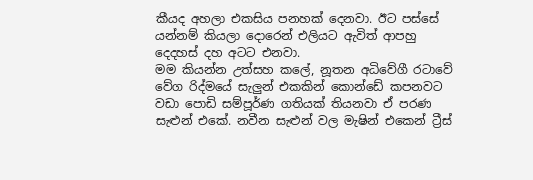කීයද අහලා එකසිය පනහක් දෙනවා. ඊට පස්සේ යන්නම් කියලා දොරෙන් එලියට ඇවිත් ආපහු දෙදහස් දහ අටට එනවා.
මම කියන්න උත්සහ කලේ, නූතන අධිවේගී රටාවේ වේග රිද්මයේ සැලුන් එකකින් කොන්ඩේ කපනවට වඩා පොඩි සම්පූර්ණ ගතියක් තියනවා ඒ පරණ සැළුන් එකේ. නවීන සැළුන් වල මැෂින් එකෙන් ට්‍රීස්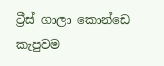ට්‍රීස් ගාලා කොන්ඩෙ කැපුවම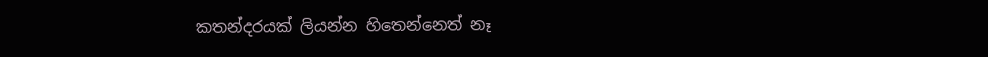කතන්දරයක් ලියන්න හිතෙන්නෙත් නෑ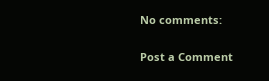No comments:

Post a Comment